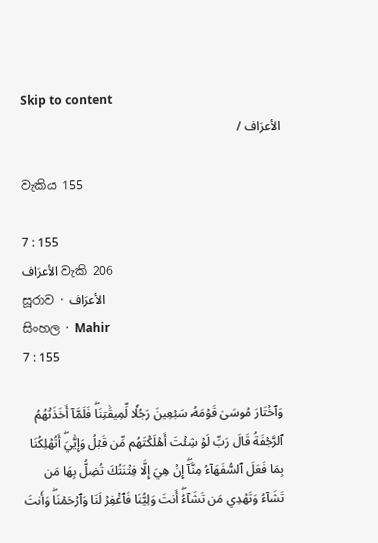Skip to content
الأعرَاف /

වැකිය 155

7 : 155
الأعرَاف වැකි 206
සූරාව · الأعرَاف
සිංහල · Mahir
7 : 155

وَٱخۡتَارَ مُوسَىٰ قَوۡمَهُۥ سَبۡعِينَ رَجُلٗا لِّمِيقَٰتِنَاۖ فَلَمَّآ أَخَذَتۡهُمُ ٱلرَّجۡفَةُ قَالَ رَبِّ لَوۡ شِئۡتَ أَهۡلَكۡتَهُم مِّن قَبۡلُ وَإِيَّٰيَۖ أَتُهۡلِكُنَا بِمَا فَعَلَ ٱلسُّفَهَآءُ مِنَّآۖ إِنۡ هِيَ إِلَّا فِتۡنَتُكَ تُضِلُّ بِهَا مَن تَشَآءُ وَتَهۡدِي مَن تَشَآءُۖ أَنتَ وَلِيُّنَا فَٱغۡفِرۡ لَنَا وَٱرۡحَمۡنَاۖ وَأَنتَ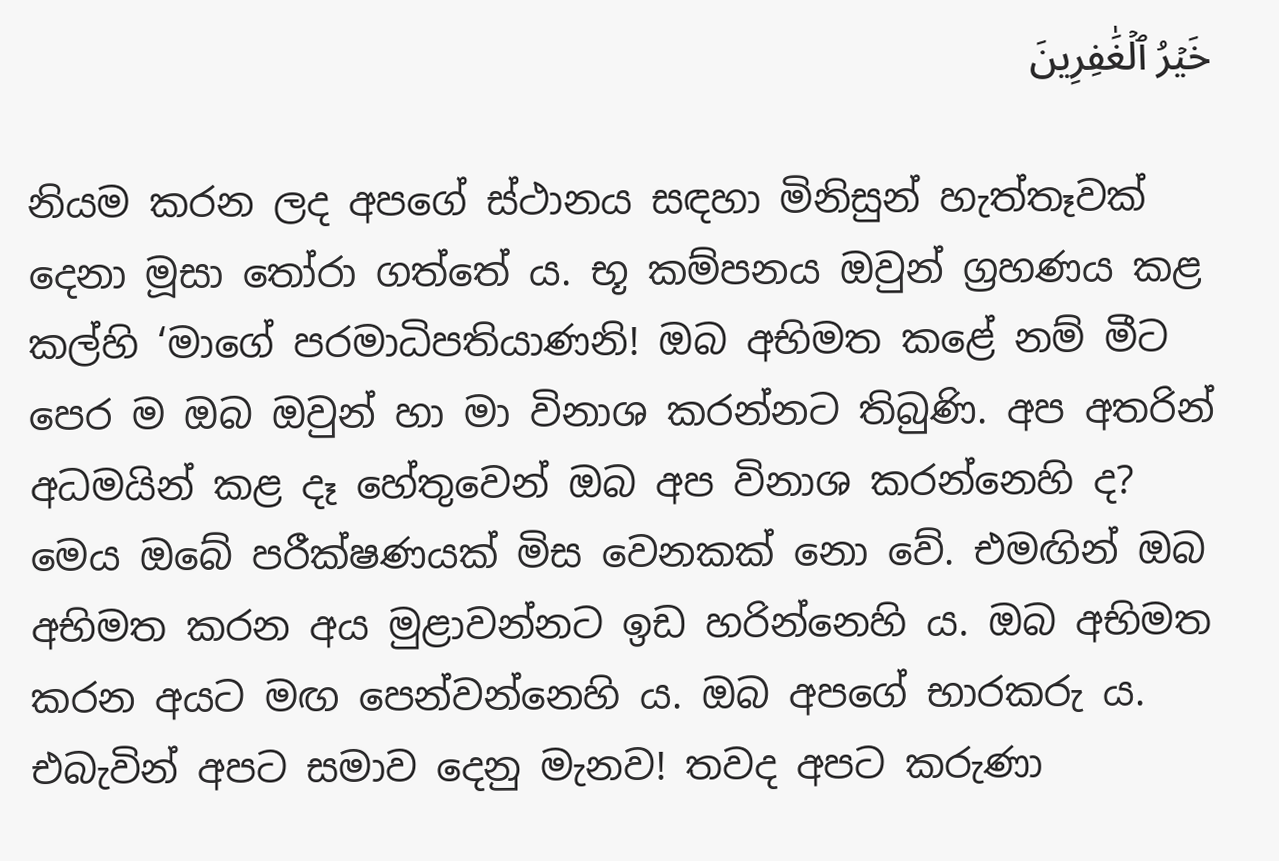خَيۡرُ ٱلۡغَٰفِرِينَ

නියම කරන ලද අපගේ ස්ථානය සඳහා මිනිසුන් හැත්තෑවක් දෙනා මූසා තෝරා ගත්තේ ය. භූ කම්පනය ඔවුන් ග්‍රහණය කළ කල්හි ‘මාගේ පරමාධිපතියාණනි! ඔබ අභිමත කළේ නම් මීට පෙර ම ඔබ ඔවුන් හා මා විනාශ කරන්නට තිබුණි. අප අතරින් අධමයින් කළ දෑ හේතුවෙන් ඔබ අප විනාශ කරන්නෙහි ද? මෙය ඔබේ පරීක්ෂණයක් මිස වෙනකක් නො වේ. එමඟින් ඔබ අභිමත කරන අය මුළාවන්නට ඉඩ හරින්නෙහි ය. ඔබ අභිමත කරන අයට මඟ පෙන්වන්නෙහි ය. ඔබ අපගේ භාරකරු ය. එබැවින් අපට සමාව දෙනු මැනව! තවද අපට කරුණා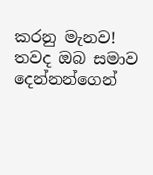කරනු මැනව! තවද ඔබ සමාව දෙන්නන්ගෙන්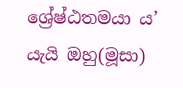ශ්‍රේෂ්ඨතමයා ය’ යැයි ඔහු(මූසා)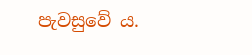පැවසුවේ ය.